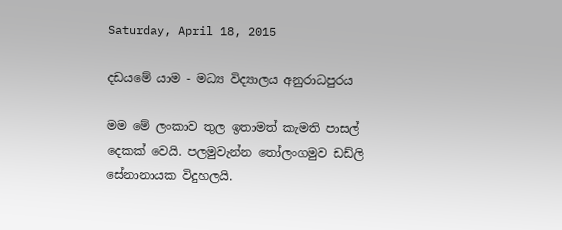Saturday, April 18, 2015

දඩයමේ යාම - මධ්‍ය විද්‍යාලය අනුරාධපුරය

මම මේ ලංකාව තුල ඉතාමත් කැමති පාසල් දෙකක් වෙයි. පලමුවැන්න තෝලංගමුව ඩඩ්ලි සේනානායක විදුහලයි.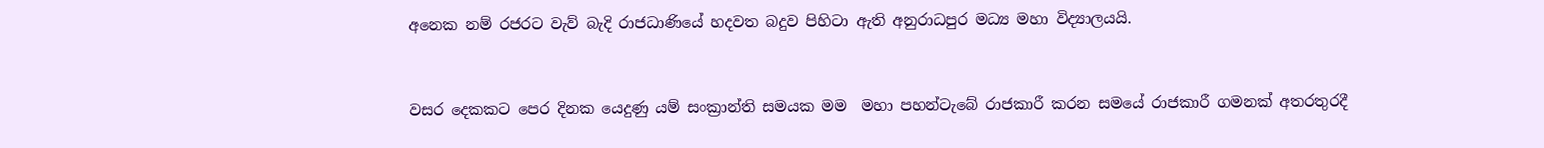අනෙක නම් රජරට වැව් බැදි රාජධාණියේ හදවත බදුව පිහිටා ඇති අනුරාධපුර මධ්‍ය මහා විද්‍යාලයයි.


වසර දෙකකට පෙර දිනක යෙදුණු යම් සංක්‍රාන්ති සමයක මම  මහා පහන්ටැබේ රාජකාරී කරන සමයේ රාජකාරී ගමනක් අතරතුරදී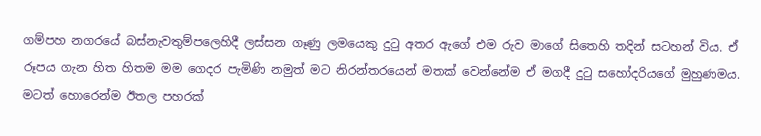ගම්පහ නගරයේ බස්නැවතුම්පලෙහිදී ලස්සන ගෑණු ලමයෙකු දුටු අතර ඇගේ එම රුව මාගේ සිතෙහි තදින් සටහන් විය. ඒ රූපය ගැන හිත හිතම මම ගෙදර පැමිණි නමුත් මට නිරන්තරයෙන් මතක් වෙන්නේම ඒ මගදී දුටු සහෝදරියගේ මුහුණමය. මටත් හොරෙන්ම ඊතල පහරක්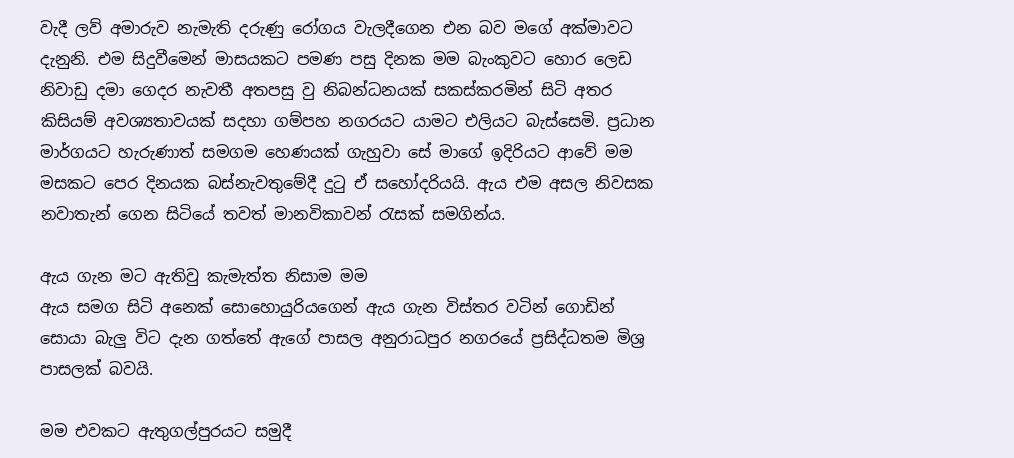වැදී ලව් අමාරුව නැමැති දරුණු රෝගය වැලදීගෙන එන බව මගේ අක්මාවට දැනුනි. එම සිදුවීමෙන් මාසයකට පමණ පසු දිනක මම බැංකුවට හොර ලෙඩ නිවාඩු දමා ගෙදර නැවතී අතපසු වු නිබන්ධනයක් සකස්කරමින් සිටි අතර කිසියම් අවශ්‍යතාවයක් සදහා ගම්පහ නගරයට යාමට එලියට බැස්සෙමි. ප්‍රධාන මාර්ගයට හැරුණාත් සමගම හෙණයක් ගැහුවා සේ මාගේ ඉදිරියට ආවේ මම මසකට පෙර දිනයක බස්නැවතුමේදී දුටු ඒ සහෝදරියයි. ඇය එම අසල නිවසක නවාතැන් ගෙන සිටියේ තවත් මානවිකාවන් රැසක් සමගින්ය.

ඇය ගැන මට ඇතිවු කැමැත්ත නිසාම මම
ඇය සමග සිටි අනෙක් සොහොයුරියගෙන් ඇය ගැන විස්තර වටින් ගොඩින් සොයා බැලු විට දැන ගත්තේ ඇගේ පාසල අනුරාධපුර නගරයේ ප්‍රසිද්ධතම මිශ්‍ර පාසලක් බවයි.

මම එවකට ඇතුගල්පුරයට සමුදී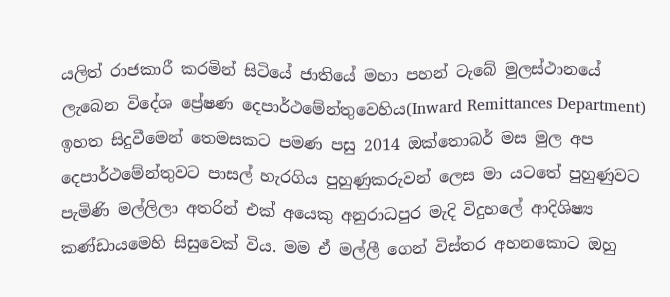යලිත් රාජකාරී කරමින් සිටියේ ජාතියේ මහා පහන් ටැබේ මුලස්ථානයේ ලැබෙන විදේශ ප්‍රේෂණ දෙපාර්ථමේන්තුවෙහිය(Inward Remittances Department) ඉහත සිදුවීමෙන් තෙමසකට පමණ පසු 2014 ඔක්තොබර් මස මුල අප දෙපාර්ථමේන්තුවට පාසල් හැරගිය පුහුණුකරුවන් ලෙස මා යටතේ පුහුණුවට පැමිණි මල්ලිලා අතරින් එක් අයෙකු අනුරාධපුර මැදි විදුහලේ ආදිශිෂ්‍ය කණ්ඩායමෙහි සිසුවෙක් විය. මම ඒ මල්ලී ගෙන් විස්තර අහනකොට ඔහු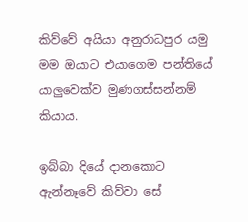කිව්වේ අයියා අනුරාධපුර යමු මම ඔයාට එයාගෙම පන්තියේ යාලුවෙක්ව මුණගස්සන්නම් කියාය.

ඉබ්බා දියේ දානකොට ඇන්නෑවේ කිව්වා සේ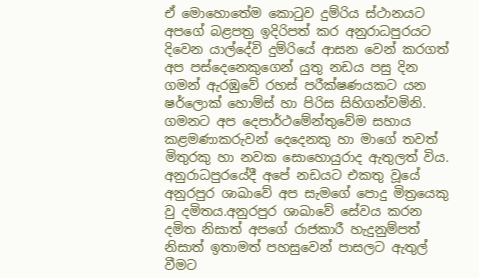ඒ මොහොතේම කොටුව දුම්රිය ස්ථානයට අපගේ බළපත්‍ර ඉදිරිපත් කර අනුරාධපුරයට දිවෙන යාල්දේවි දුම්රියේ ආසන වෙන් කරගත් අප පස්දෙනෙකුගෙන් යුතු නඩය පසු දින ගමන් ඇරඹුවේ රහස් පරීක්ෂණයකට යන ෂර්ලොක් හොම්ස් හා පිරිස සිහිගන්වමිනි. ගමනට අප දෙපාර්ථමේන්තුවේම සහාය කළමණාකරුවන් දෙදෙනකු හා මාගේ තවත් මිතුරකු හා නවක සොහොයුරාද ඇතුලත් විය. අනුරාධපුරයේදී අපේ නඩයට එකතු වූයේ අනුරපුර ශාඛාවේ අප සැමගේ පොදු මිත්‍රයෙකු වු දමිතය.අනුරපුර ශාඛාවේ සේවය කරන දමිත නිසාත් අපගේ රාජකාරී හැදුනුම්පත් නිසාත් ඉතාමත් පහසුවෙන් පාසලට ඇතුල් වීමට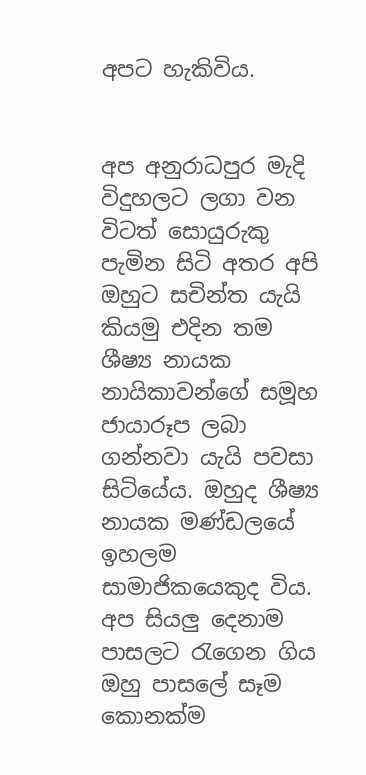අපට හැකිවිය.


අප අනුරාධපුර මැදි විදුහලට ලගා වන විටත් සොයුරුකු පැමින සිටි අතර අපි ඔහුට සචින්ත යැයි කියමු එදින තම ශීෂ්‍ය නායක නායිකාවන්ගේ සමූහ ජායාරූප ලබා ගන්නවා යැයි පවසා සිටියේය. ඔහුද ශීෂ්‍ය නායක මණ්ඩලයේ ඉහලම සාමාජිකයෙකුද විය. අප සියලු දෙනාම පාසලට රැගෙන ගිය ඔහු පාසලේ සෑම කොනක්ම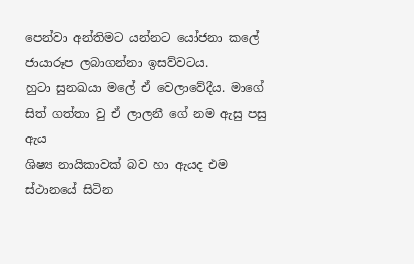පෙන්වා අන්තිමට යන්නට යෝජනා කලේ ජායාරූප ලබාගන්නා ඉසව්වටය.
හුටා සුනඛයා මලේ ඒ වෙලාවේදීය. මාගේ සිත් ගත්තා වු ඒ ලාලනී ගේ නම ඇසු පසු ඇය
ශිෂ්‍ය නායිකාවක් බව හා ඇයද එම ස්ථානයේ සිටින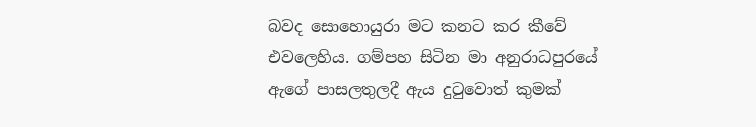බවද සොහොයුරා මට කනට කර කීවේ එවලෙහිය. ගම්පහ සිටින මා අනුරාධපුරයේ ඇගේ පාසලතුලදී ඇය දුටුවොත් කුමක්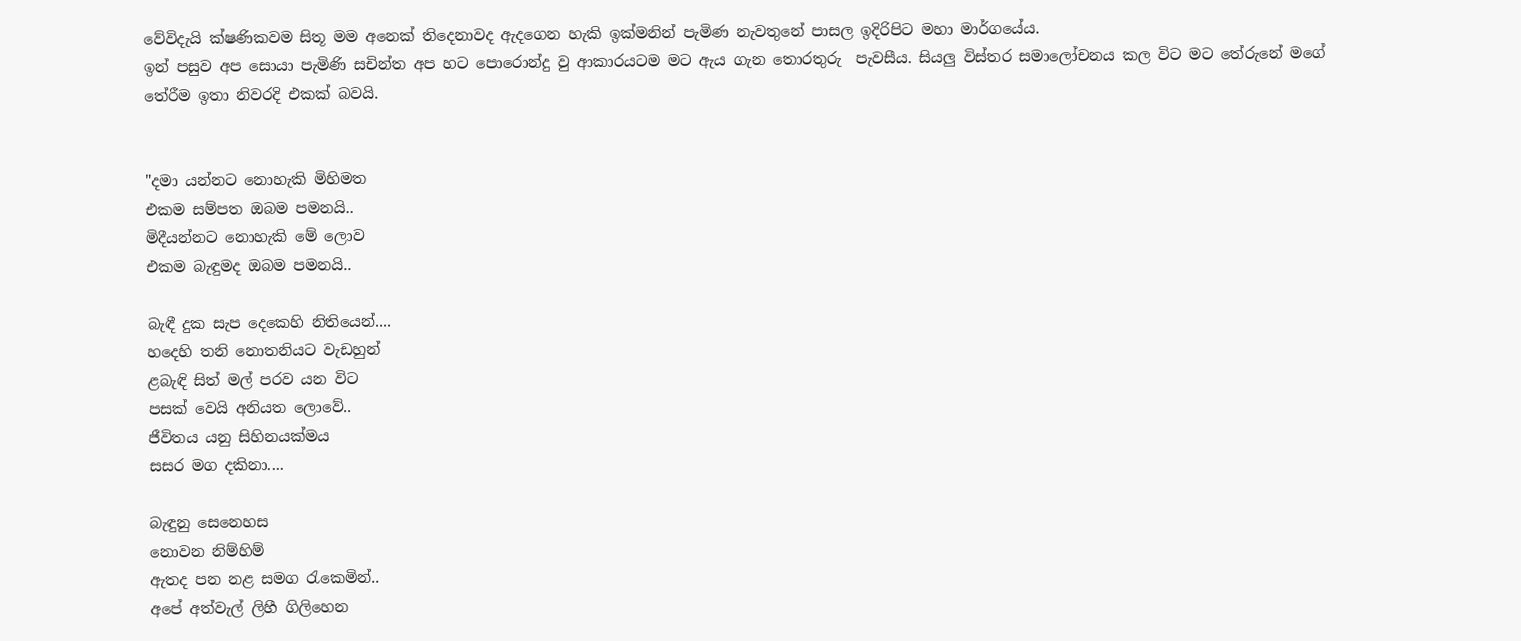වේවිදැයි ක්ෂණිකවම සිතූ මම අනෙක් තිදෙනාවද ඇදගෙන හැකි ඉක්මනින් පැමිණ නැවතුනේ පාසල ඉදිරිපිට මහා මාර්ගයේය.
ඉන් පසුව අප සොයා පැමිණි සචින්ත අප හට පොරොන්දු වු ආකාරයටම මට ඇය ගැන තොරතුරු  පැවසීය. සියලු විස්තර සමාලෝචනය කල විට මට තේරුනේ මගේ තේරීම ඉතා නිවරදි එකක් බවයි.


"දමා යන්නට නොහැකි මිහිමත
එකම සම්පත ඔබම පමනයි..
මිදීයන්නට නොහැකි මේ ලොව
එකම බැඳුමද ඔබම පමනයි..

බැඳී දුක සැප දෙකෙහි නිතියෙන්....
හදෙහි තනි නොතනියට වැඩහුන්
ළබැඳි සිත් මල් පරව යන විට
පසක් වෙයි අනියත ලොවේ..
ජීවිතය යනු සිහිනයක්මය
සසර මග දකිනා....

බැඳුනු සෙනෙහස
නොවන නිම්හිම්
ඇතද පන නළ සමග ‍රැකෙමින්..
අපේ අත්වැල් ලිහී ගිලිහෙන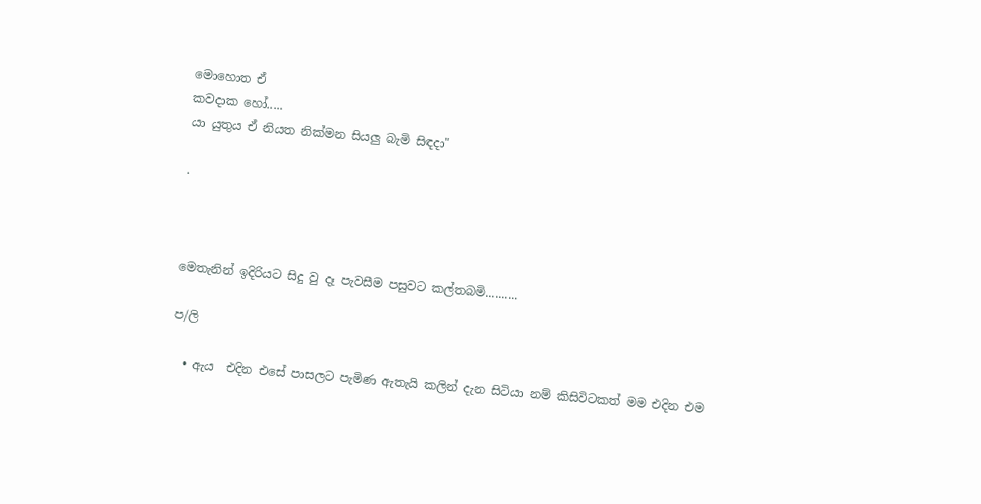මොහොත ඒ
කවදාක හෝ.....
යා යුතුය ඒ නියත නික්මන සියලු බැමි සිඳදා"

.



මෙතැනින් ඉදිරියට සිදු වු දෑ පැවසීම පසුවට කල්තබමි..........

ප/ලි

  • ඇය  එදින එසේ පාසලට පැමිණ ඇතැයි කලින් දැන සිටියා නම් කිසිවිටකත් මම එදින එම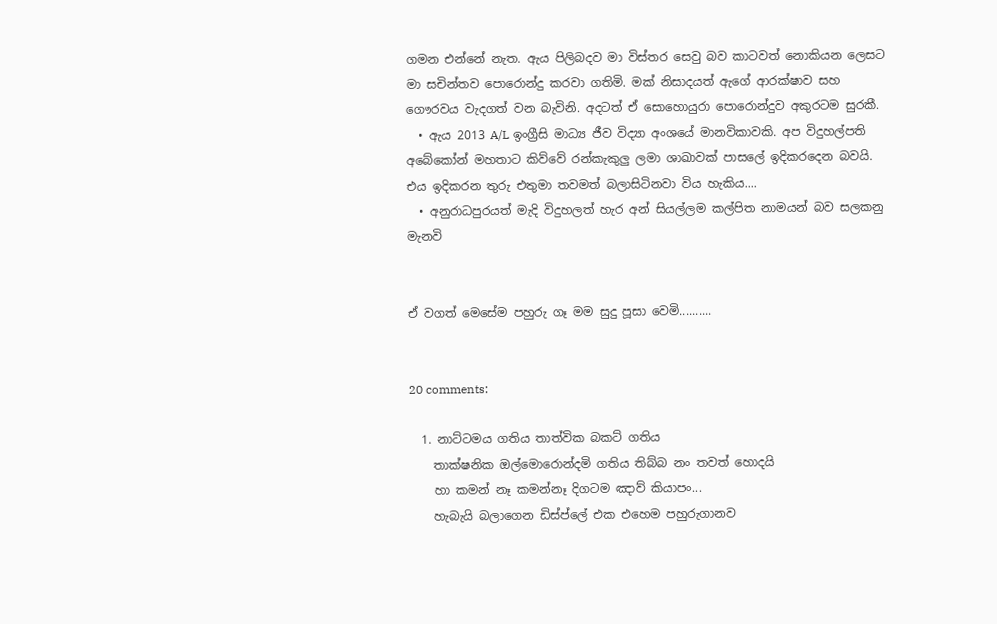ගමන එන්නේ නැත. ඇය පිලිබදව මා විස්තර සෙවු බව කාටවත් නොකියන ලෙසට මා සචින්තව පොරොන්දු කරවා ගතිමි. මක් නිසාදයත් ඇගේ ආරක්ෂාව සහ ගෞරවය වැදගත් වන බැවිනි. අදටත් ඒ සොහොයුරා පොරොන්දුව අකුරටම සුරකී.
  • ඇය 2013 A/L ඉංග්‍රීසි මාධ්‍ය ජීව විද්‍යා අංශයේ මානවිකාවකි. අප විදුහල්පති අබේකෝන් මහතාට කිව්වේ රන්කැකුලු ලමා ශාඛාවක් පාසලේ ඉදිකරදෙන බවයි. එය ඉදිකරන තුරු එතුමා තවමත් බලාසිටිනවා විය හැකිය....
  • අනුරාධපුරයත් මැදි විදුහලත් හැර අන් සියල්ලම කල්පිත නාමයන් බව සලකනු මැනවි


ඒ වගත් මෙසේම පහුරු ගෑ මම සුදු පූසා වෙමි..........


20 comments:

  1. නාට්ටමය ගතිය තාත්වික බකට් ගතිය
    තාක්ෂනික ඔල්මොරොන්දමි ගතිය තිබ්බ නං තවත් හොදයි
    හා කමන් නෑ කමන්නෑ දිගටම ඤාව් කියාපං...
    හැබැයි බලාගෙන ඩිස්ප්ලේ එක එහෙම පහුරුගානව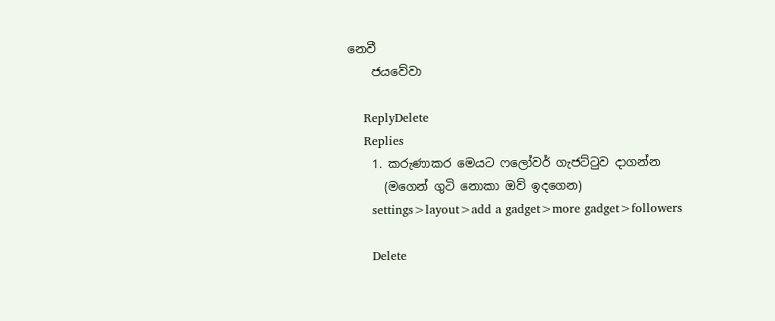නෙවී
    ජයවේවා

    ReplyDelete
    Replies
    1. කරුණාකර මෙයට ෆලෝවර් ගැජට්ටුව දාගන්න
      (මගෙන් ගුටි නොකා ඔව් ඉදගෙන)
      settings>layout>add a gadget>more gadget>followers

      Delete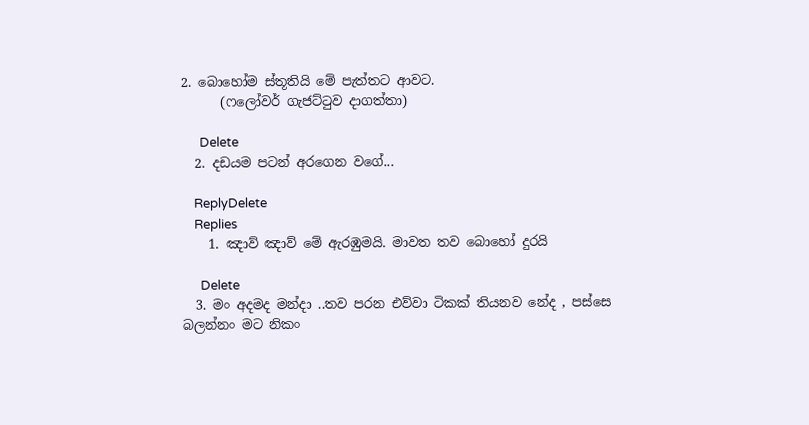2. බොහෝම ස්තූතියි මේ පැත්තට ආවට.
      (ෆලෝවර් ගැජට්ටුව දාගත්තා)

      Delete
  2. දඩයම පටන් අරගෙන වගේ...

    ReplyDelete
    Replies
    1. ඤාව් ඤාව් මේ ඇරඹුමයි. මාවත තව බොහෝ දුරයි

      Delete
  3. මං අදමද මන්දා ..තව පරන එව්වා ටිකක් තියනව නේද , පස්සෙ බලන්නං මට නිකං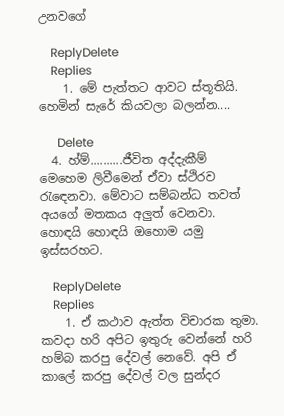උනවගේ

    ReplyDelete
    Replies
    1. මේ පැත්තට ආවට ස්තූතියි. හෙමින් සැරේ කියවලා බලන්න....

      Delete
  4. හ්ම්..........ජීවිත අද්දැකීම් මෙහෙම ලිවීමෙන් ඒවා ස්ථිරව රැඳෙනවා. මේවාට සම්බන්ධ තවත් අයගේ මතකය අලුත් වෙනවා. හොඳයි හොඳයි ඔහොම යමු ඉස්සරහට.

    ReplyDelete
    Replies
    1. ඒ කථාව ඇත්ත විචාරක තුමා. කවදා හරි අපිට ඉතුරු වෙන්නේ හරි හම්බ කරපු දේවල් නෙවේ. අපි ඒ කාලේ කරපු දේවල් වල සුන්දර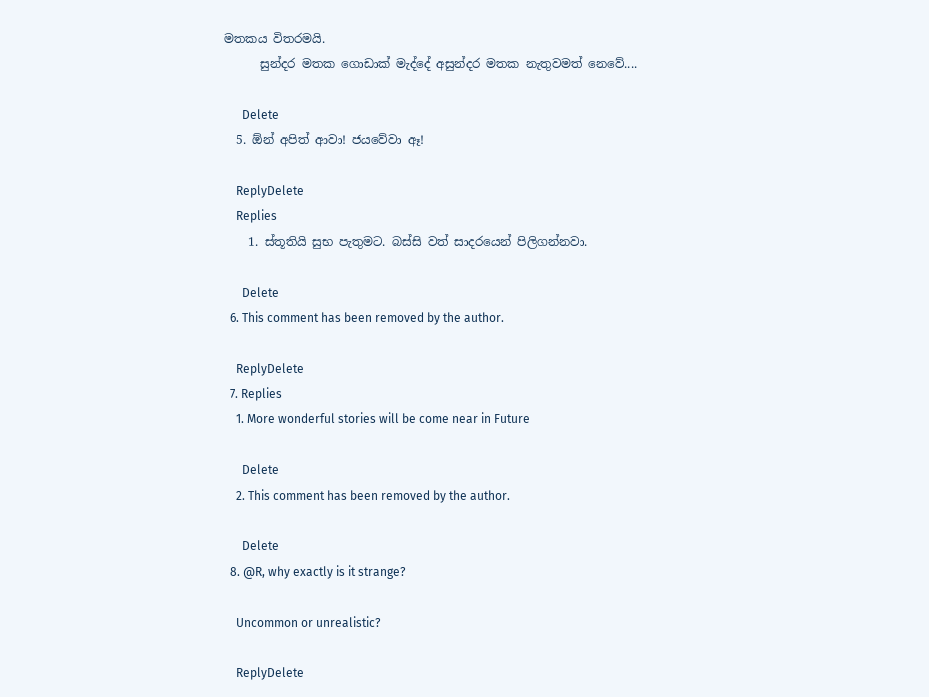මතකය විතරමයි.
      සුන්දර මතක ගොඩාක් මැද්දේ අසුන්දර මතක නැතුවමත් නෙවේ....

      Delete
  5. ඕන් අපිත් ආවා! ජයවේවා ඈ!

    ReplyDelete
    Replies
    1. ස්තූතියි සුභ පැතුමට. බස්සි වත් සාදරයෙන් පිලිගන්නවා.

      Delete
  6. This comment has been removed by the author.

    ReplyDelete
  7. Replies
    1. More wonderful stories will be come near in Future

      Delete
    2. This comment has been removed by the author.

      Delete
  8. @R, why exactly is it strange?

    Uncommon or unrealistic?

    ReplyDelete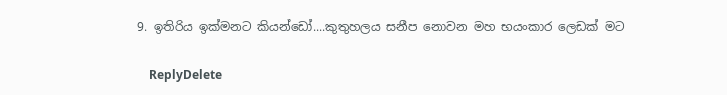9. ඉතිරිය ඉක්මනට කියන්ඩෝ....කුතුහලය සනීප නොවන මහ භයංකාර ලෙඩක් මට

    ReplyDelete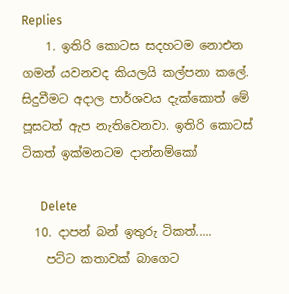Replies
    1. ඉතිරි කොටස සදහටම නොඑන ගමන් යවනවද කියලයි කල්පනා කලේ. සිදුවීමට අදාල පාර්ශවය දැක්කොත් මේ පූසටත් ඇප නැතිවෙනවා. ඉතිරි කොටස් ටිකත් ඉක්මනටම දාන්නම්කෝ

      Delete
  10. දාපන් බන් ඉතුරු ටිකත්.....
    පට්ට කතාවක් බාගෙට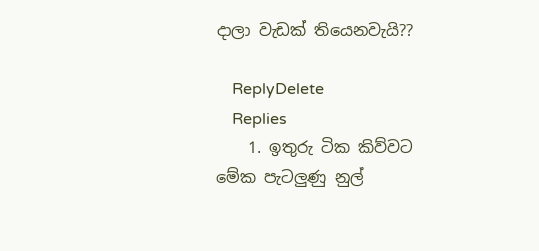දාලා වැඩක් තියෙනවැයි??

    ReplyDelete
    Replies
    1. ඉතුරු ටික කිව්වට මේක පැටලුණු නුල්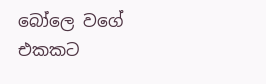බෝලෙ වගේ එකකට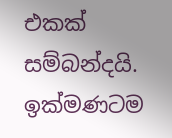එකක් සම්බන්දයි. ඉක්මණටම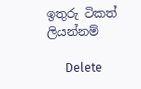ඉතුරු ටිකත් ලියන්නම්

      Delete